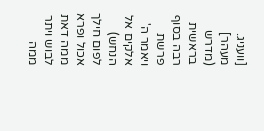[וועניג. מעהר] (מדרש בראשית רבה בסוף פרשת ויאמר ה' אלקים אל הנחש) לפום חילך אכול ופרא ממה דאת לבוש ויתר ממה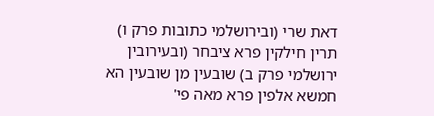דאת שרי (ובירושלמי כתובות פרק ו) תרין חילקין פרא ציבחר (ובעירובין ירושלמי פרק ב) שובעין מן שובעין הא חמשא אלפין פרא מאה פי'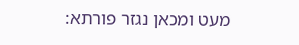מעט ומכאן נגזר פורתא: